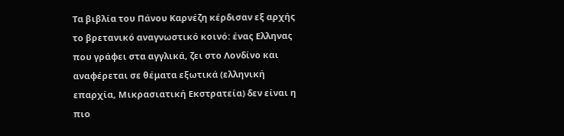Τα βιβλία του Πάνου Καρνέζη κέρδισαν εξ αρχής το βρετανικό αναγνωστικό κοινό: ένας Ελληνας που γράφει στα αγγλικά, ζει στο Λονδίνο και αναφέρεται σε θέματα εξωτικά (ελληνική επαρχία, Μικρασιατική Εκστρατεία) δεν είναι η πιο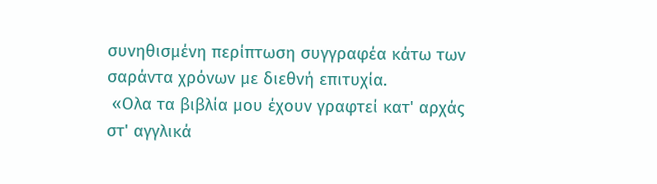συνηθισμένη περίπτωση συγγραφέα κάτω των σαράντα χρόνων με διεθνή επιτυχία.
 «Ολα τα βιβλία μου έχουν γραφτεί κατ' αρχάς στ' αγγλικά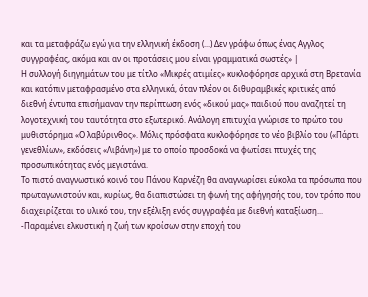και τα μεταφράζω εγώ για την ελληνική έκδοση (...) Δεν γράφω όπως ένας Αγγλος συγγραφέας, ακόμα και αν οι προτάσεις μου είναι γραμματικά σωστές» |
Η συλλογή διηγημάτων του με τίτλο «Μικρές ατιμίες» κυκλοφόρησε αρχικά στη Βρετανία και κατόπιν μεταφρασμένο στα ελληνικά, όταν πλέον οι διθυραμβικές κριτικές από διεθνή έντυπα επισήμαναν την περίπτωση ενός «δικού μας» παιδιού που αναζητεί τη λογοτεχνική του ταυτότητα στο εξωτερικό. Ανάλογη επιτυχία γνώρισε το πρώτο του μυθιστόρημα «Ο λαβύρινθος». Μόλις πρόσφατα κυκλοφόρησε το νέο βιβλίο του («Πάρτι γενεθλίων», εκδόσεις «Λιβάνη») με το οποίο προσδοκά να φωτίσει πτυχές της προσωπικότητας ενός μεγιστάνα.
Το πιστό αναγνωστικό κοινό του Πάνου Καρνέζη θα αναγνωρίσει εύκολα τα πρόσωπα που πρωταγωνιστούν και, κυρίως, θα διαπιστώσει τη φωνή της αφήγησής του, τον τρόπο που διαχειρίζεται το υλικό του, την εξέλιξη ενός συγγραφέα με διεθνή καταξίωση...
-Παραμένει ελκυστική η ζωή των κροίσων στην εποχή του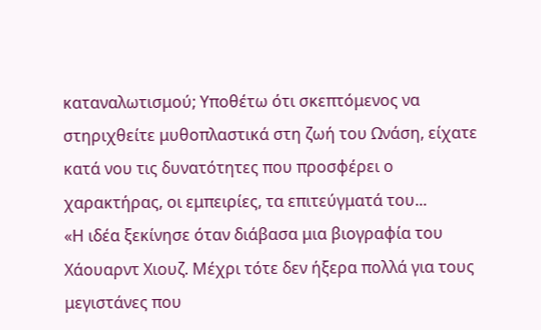καταναλωτισμού; Υποθέτω ότι σκεπτόμενος να στηριχθείτε μυθοπλαστικά στη ζωή του Ωνάση, είχατε κατά νου τις δυνατότητες που προσφέρει ο χαρακτήρας, οι εμπειρίες, τα επιτεύγματά του...
«Η ιδέα ξεκίνησε όταν διάβασα μια βιογραφία του Χάουαρντ Χιουζ. Μέχρι τότε δεν ήξερα πολλά για τους μεγιστάνες που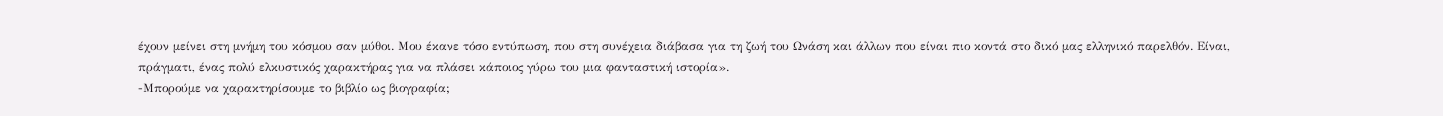έχουν μείνει στη μνήμη του κόσμου σαν μύθοι. Μου έκανε τόσο εντύπωση, που στη συνέχεια διάβασα για τη ζωή του Ωνάση και άλλων που είναι πιο κοντά στο δικό μας ελληνικό παρελθόν. Είναι, πράγματι, ένας πολύ ελκυστικός χαρακτήρας για να πλάσει κάποιος γύρω του μια φανταστική ιστορία».
-Μπορούμε να χαρακτηρίσουμε το βιβλίο ως βιογραφία;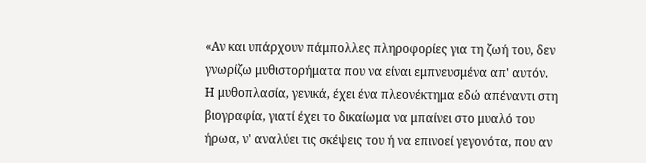«Αν και υπάρχουν πάμπολλες πληροφορίες για τη ζωή του, δεν γνωρίζω μυθιστορήματα που να είναι εμπνευσμένα απ' αυτόν. Η μυθοπλασία, γενικά, έχει ένα πλεονέκτημα εδώ απέναντι στη βιογραφία, γιατί έχει το δικαίωμα να μπαίνει στο μυαλό του ήρωα, ν' αναλύει τις σκέψεις του ή να επινοεί γεγονότα, που αν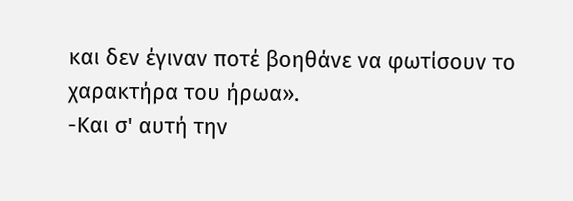και δεν έγιναν ποτέ βοηθάνε να φωτίσουν το χαρακτήρα του ήρωα».
-Και σ' αυτή την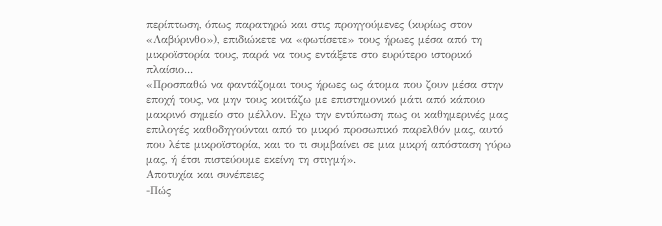περίπτωση, όπως παρατηρώ και στις προηγούμενες (κυρίως στον «Λαβύρινθο»), επιδιώκετε να «φωτίσετε» τους ήρωες μέσα από τη μικροϊστορία τους, παρά να τους εντάξετε στο ευρύτερο ιστορικό πλαίσιο...
«Προσπαθώ να φαντάζομαι τους ήρωες ως άτομα που ζουν μέσα στην εποχή τους, να μην τους κοιτάζω με επιστημονικό μάτι από κάποιο μακρινό σημείο στο μέλλον. Εχω την εντύπωση πως οι καθημερινές μας επιλογές καθοδηγούνται από το μικρό προσωπικό παρελθόν μας, αυτό που λέτε μικροϊστορία, και το τι συμβαίνει σε μια μικρή απόσταση γύρω μας, ή έτσι πιστεύουμε εκείνη τη στιγμή».
Αποτυχία και συνέπειες
-Πώς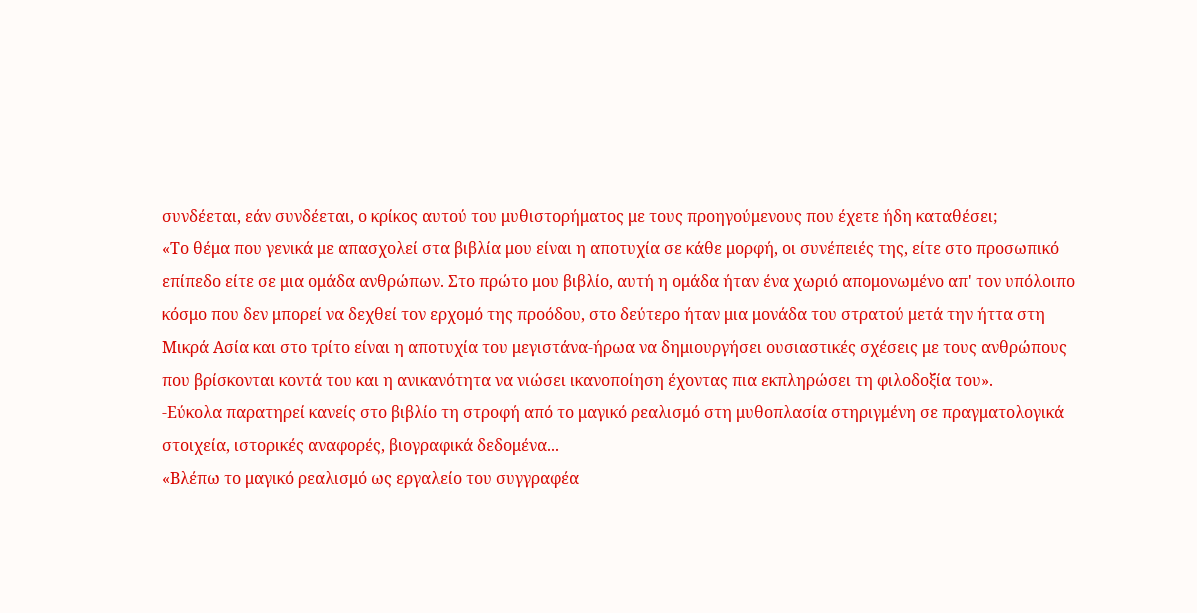συνδέεται, εάν συνδέεται, ο κρίκος αυτού του μυθιστορήματος με τους προηγούμενους που έχετε ήδη καταθέσει;
«Το θέμα που γενικά με απασχολεί στα βιβλία μου είναι η αποτυχία σε κάθε μορφή, οι συνέπειές της, είτε στο προσωπικό επίπεδο είτε σε μια ομάδα ανθρώπων. Στο πρώτο μου βιβλίο, αυτή η ομάδα ήταν ένα χωριό απομονωμένο απ' τον υπόλοιπο κόσμο που δεν μπορεί να δεχθεί τον ερχομό της προόδου, στο δεύτερο ήταν μια μονάδα του στρατού μετά την ήττα στη Μικρά Ασία και στο τρίτο είναι η αποτυχία του μεγιστάνα-ήρωα να δημιουργήσει ουσιαστικές σχέσεις με τους ανθρώπους που βρίσκονται κοντά του και η ανικανότητα να νιώσει ικανοποίηση έχοντας πια εκπληρώσει τη φιλοδοξία του».
-Εύκολα παρατηρεί κανείς στο βιβλίο τη στροφή από το μαγικό ρεαλισμό στη μυθοπλασία στηριγμένη σε πραγματολογικά στοιχεία, ιστορικές αναφορές, βιογραφικά δεδομένα...
«Βλέπω το μαγικό ρεαλισμό ως εργαλείο του συγγραφέα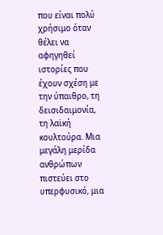που είναι πολύ χρήσιμο όταν θέλει να αφηγηθεί ιστορίες που έχουν σχέση με την ύπαιθρο, τη δεισιδαιμονία, τη λαϊκή κουλτούρα. Μια μεγάλη μερίδα ανθρώπων πιστεύει στο υπερφυσικό, μια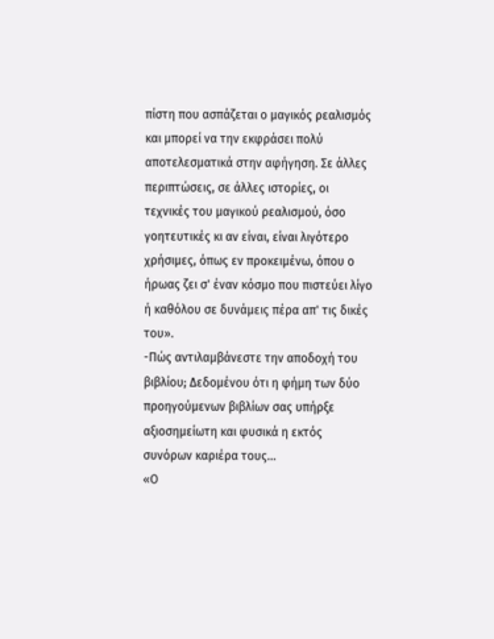πίστη που ασπάζεται ο μαγικός ρεαλισμός και μπορεί να την εκφράσει πολύ αποτελεσματικά στην αφήγηση. Σε άλλες περιπτώσεις, σε άλλες ιστορίες, οι τεχνικές του μαγικού ρεαλισμού, όσο γοητευτικές κι αν είναι, είναι λιγότερο χρήσιμες, όπως εν προκειμένω, όπου ο ήρωας ζει σ' έναν κόσμο που πιστεύει λίγο ή καθόλου σε δυνάμεις πέρα απ' τις δικές του».
-Πώς αντιλαμβάνεστε την αποδοχή του βιβλίου; Δεδομένου ότι η φήμη των δύο προηγούμενων βιβλίων σας υπήρξε αξιοσημείωτη και φυσικά η εκτός συνόρων καριέρα τους...
«Ο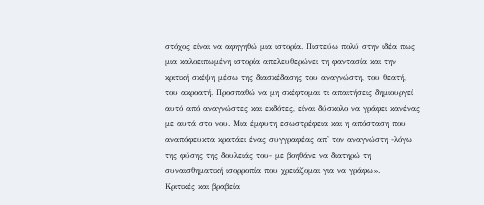στόχος είναι να αφηγηθώ μια ιστορία. Πιστεύω πολύ στην ιδέα πως μια καλοειπωμένη ιστορία απελευθερώνει τη φαντασία και την κριτική σκέψη μέσω της διασκέδασης του αναγνώστη, του θεατή, του ακροατή. Προσπαθώ να μη σκέφτομαι τι απαιτήσεις δημιουργεί αυτό από αναγνώστες και εκδότες, είναι δύσκολο να γράφει κανένας με αυτά στο νου. Μια έμφυτη εσωστρέφεια και η απόσταση που αναπόφευκτα κρατάει ένας συγγραφέας απ' τον αναγνώστη -λόγω της φύσης της δουλειάς του- με βοηθάνε να διατηρώ τη συναισθηματική ισορροπία που χρειάζομαι για να γράφω».
Κριτικές και βραβεία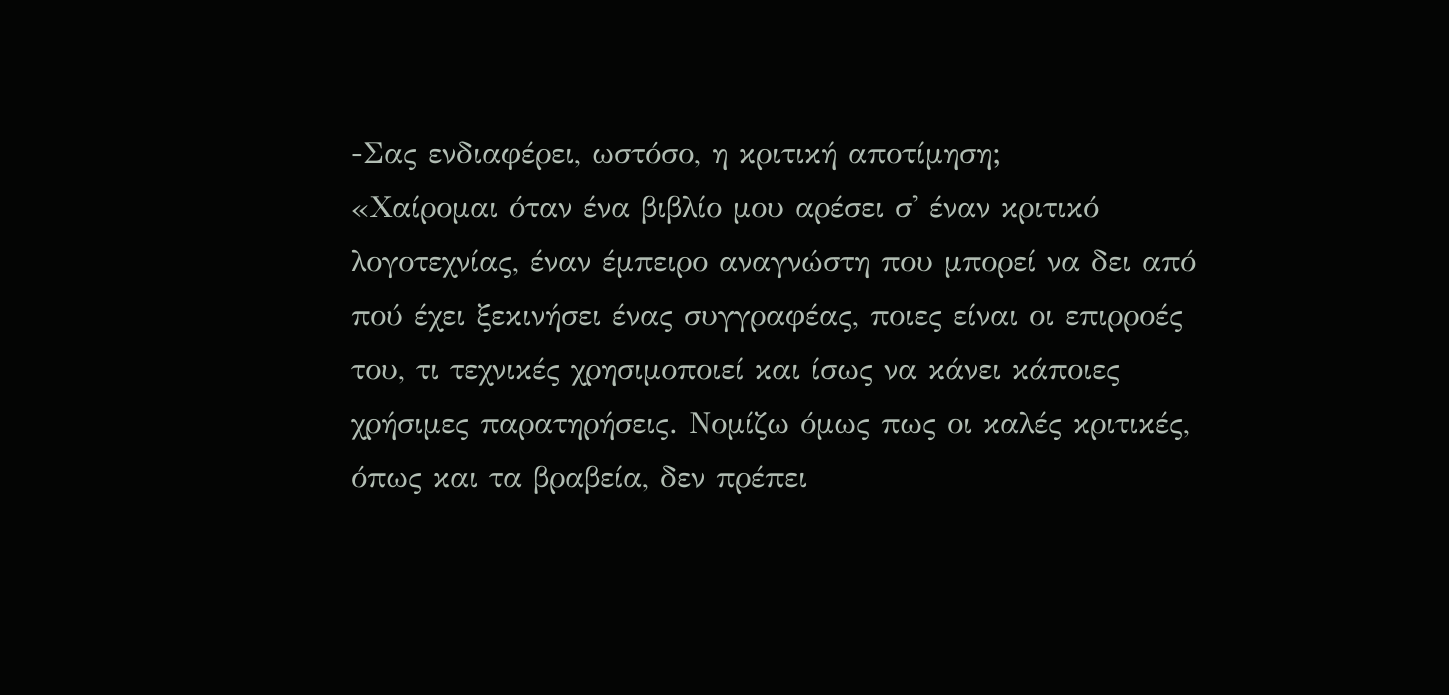-Σας ενδιαφέρει, ωστόσο, η κριτική αποτίμηση;
«Χαίρομαι όταν ένα βιβλίο μου αρέσει σ' έναν κριτικό λογοτεχνίας, έναν έμπειρο αναγνώστη που μπορεί να δει από πού έχει ξεκινήσει ένας συγγραφέας, ποιες είναι οι επιρροές του, τι τεχνικές χρησιμοποιεί και ίσως να κάνει κάποιες χρήσιμες παρατηρήσεις. Νομίζω όμως πως οι καλές κριτικές, όπως και τα βραβεία, δεν πρέπει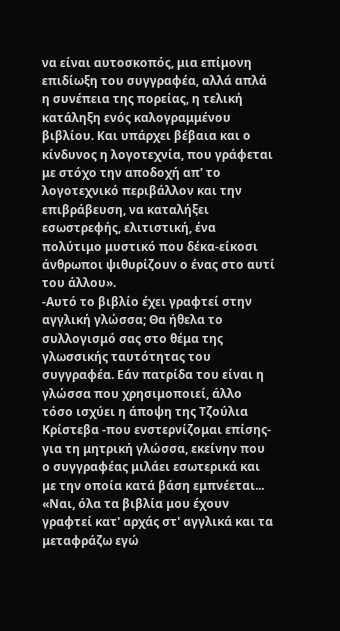να είναι αυτοσκοπός, μια επίμονη επιδίωξη του συγγραφέα, αλλά απλά η συνέπεια της πορείας, η τελική κατάληξη ενός καλογραμμένου βιβλίου. Και υπάρχει βέβαια και ο κίνδυνος η λογοτεχνία, που γράφεται με στόχο την αποδοχή απ' το λογοτεχνικό περιβάλλον και την επιβράβευση, να καταλήξει εσωστρεφής, ελιτιστική, ένα πολύτιμο μυστικό που δέκα-είκοσι άνθρωποι ψιθυρίζουν ο ένας στο αυτί του άλλου».
-Αυτό το βιβλίο έχει γραφτεί στην αγγλική γλώσσα; Θα ήθελα το συλλογισμό σας στο θέμα της γλωσσικής ταυτότητας του συγγραφέα. Εάν πατρίδα του είναι η γλώσσα που χρησιμοποιεί, άλλο τόσο ισχύει η άποψη της Τζούλια Κρίστεβα -που ενστερνίζομαι επίσης- για τη μητρική γλώσσα, εκείνην που ο συγγραφέας μιλάει εσωτερικά και με την οποία κατά βάση εμπνέεται...
«Ναι, όλα τα βιβλία μου έχουν γραφτεί κατ' αρχάς στ' αγγλικά και τα μεταφράζω εγώ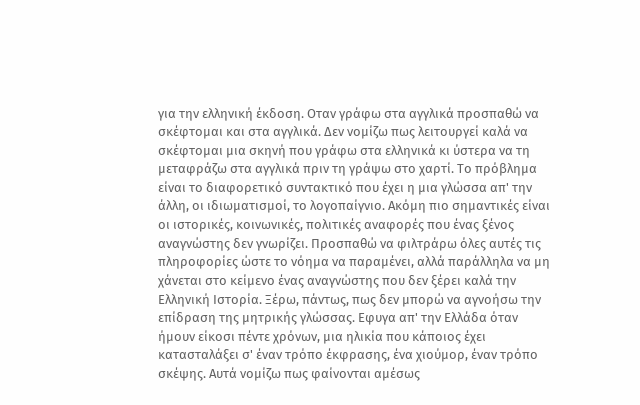για την ελληνική έκδοση. Οταν γράφω στα αγγλικά προσπαθώ να σκέφτομαι και στα αγγλικά. Δεν νομίζω πως λειτουργεί καλά να σκέφτομαι μια σκηνή που γράφω στα ελληνικά κι ύστερα να τη μεταφράζω στα αγγλικά πριν τη γράψω στο χαρτί. Το πρόβλημα είναι το διαφορετικό συντακτικό που έχει η μια γλώσσα απ' την άλλη, οι ιδιωματισμοί, το λογοπαίγνιο. Ακόμη πιο σημαντικές είναι οι ιστορικές, κοινωνικές, πολιτικές αναφορές που ένας ξένος αναγνώστης δεν γνωρίζει. Προσπαθώ να φιλτράρω όλες αυτές τις πληροφορίες ώστε το νόημα να παραμένει, αλλά παράλληλα να μη χάνεται στο κείμενο ένας αναγνώστης που δεν ξέρει καλά την Ελληνική Ιστορία. Ξέρω, πάντως, πως δεν μπορώ να αγνοήσω την επίδραση της μητρικής γλώσσας. Εφυγα απ' την Ελλάδα όταν ήμουν είκοσι πέντε χρόνων, μια ηλικία που κάποιος έχει κατασταλάξει σ' έναν τρόπο έκφρασης, ένα χιούμορ, έναν τρόπο σκέψης. Αυτά νομίζω πως φαίνονται αμέσως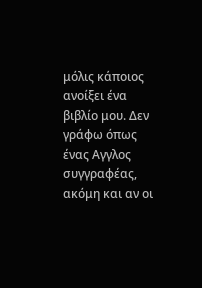μόλις κάποιος ανοίξει ένα βιβλίο μου. Δεν γράφω όπως ένας Αγγλος συγγραφέας, ακόμη και αν οι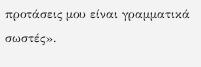προτάσεις μου είναι γραμματικά σωστές».